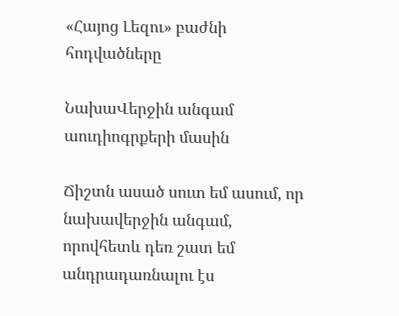«Հայոց Լեզու» բաժնի հոդվածները

ՆախաՎերջին անգամ աուդիոգրքերի մասին

Ճիշտն ասած սուտ եմ ասում, որ նախավերջին անգամ, որովհետև դեռ շատ եմ անդրադառնալու էս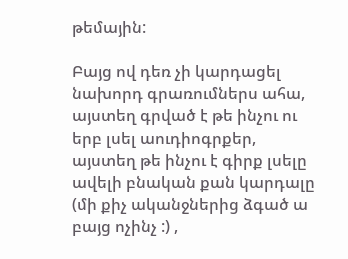թեմային:

Բայց ով դեռ չի կարդացել նախորդ գրառումներս ահա, այստեղ գրված է թե ինչու ու երբ լսել աուդիոգրքեր, այստեղ թե ինչու է գիրք լսելը ավելի բնական քան կարդալը (մի քիչ ականջներից ձգած ա բայց ոչինչ :) ,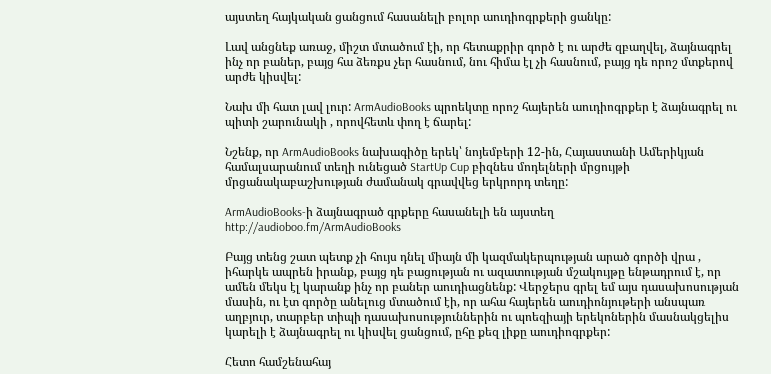այստեղ հայկական ցանցում հասանելի բոլոր աուդիոգրքերի ցանկը:

Լավ անցնեք առաջ, միշտ մտածում էի, որ հետաքրիր գործ է ու արժե զբաղվել, ձայնագրել ինչ որ բաներ, բայց հա ձեռքս չեր հասնում, նու հիմա էլ չի հասնում, բայց դե որոշ մտքերով արժե կիսվել:

Նախ մի հատ լավ լուր: ArmAudioBooks պրոեկտը որոշ հայերեն աուդիոգրքեր է ձայնագրել ու պիտի շարունակի , որովհետև փող է ճարել:

Նշենք, որ ArmAudioBooks նախագիծը երեկ՝ նոյեմբերի 12-ին, Հայաստանի Ամերիկյան համալսարանում տեղի ունեցած StartUp Cup բիզնես մոդելների մրցույթի մրցանակաբաշխության ժամանակ գրավվեց երկրորդ տեղը:

ArmAudioBooks-ի ձայնագրած գրքերը հասանելի են այստեղ
http://audioboo.fm/ArmAudioBooks

Բայց տենց շատ պետք չի հույս դնել միայն մի կազմակերպության արած գործի վրա , իհարկե ապրեն իրանք, բայց դե բացության ու ազատության մշակույթը ենթադրում է, որ ամեն մեկս էլ կարանք ինչ որ բաներ աուդիացնենք: Վերջերս գրել եմ այս դասախոսության մասին, ու էտ գործը անելուց մտածում էի, որ ահա հայերեն աուդիոնյութերի անսպառ աղբյուր, տարբեր տիպի դասախոսություններին ու պոեզիայի երեկոներին մասնակցելիս կարելի է ձայնագրել ու կիսվել ցանցում, ըհը քեզ լիքը աուդիոգրքեր:

Հետո համշենահայ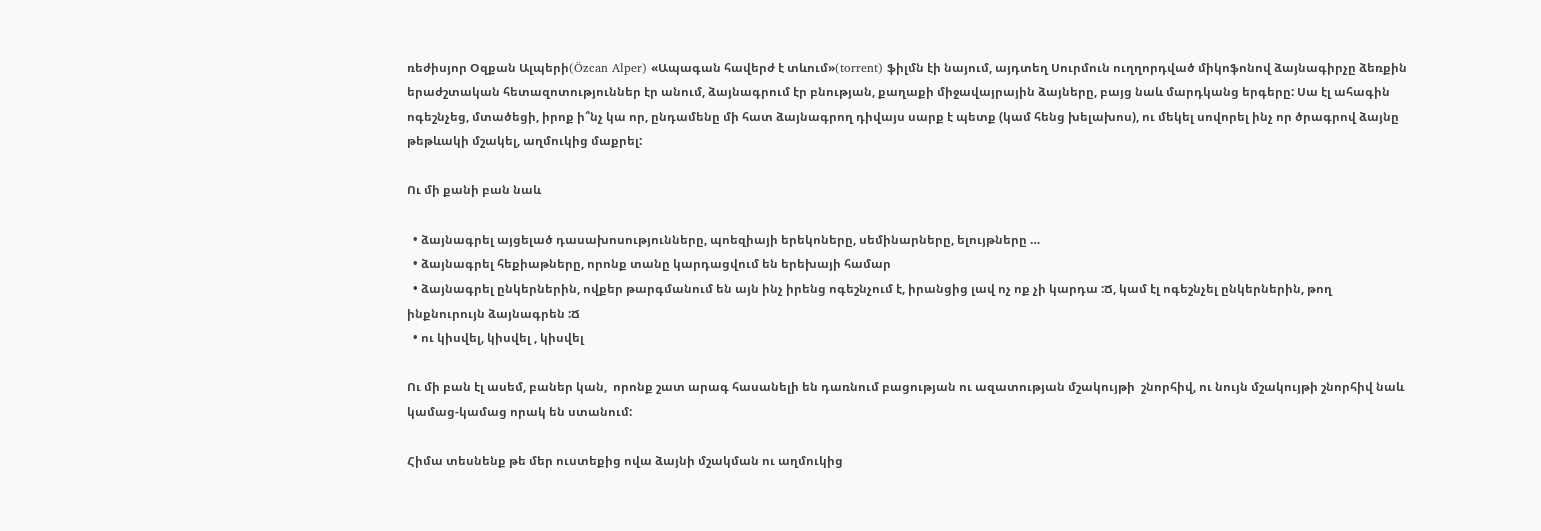ռեժիսյոր Օզքան Ալպերի(Özcan Alper) «Ապագան հավերժ է տևում»(torrent) ֆիլմն էի նայում, այդտեղ Սուրմուն ուղղորդված միկոֆոնով ձայնագիրչը ձեռքին երաժշտական հետազոտություններ էր անում, ձայնագրում էր բնության, քաղաքի միջավայրային ձայները, բայց նաև մարդկանց երգերը: Սա էլ ահագին ոգեշնչեց, մտածեցի, իրոք ի՞նչ կա որ, ընդամենը մի հատ ձայնագրող դիվայս սարք է պետք (կամ հենց խելախոս), ու մեկել սովորել ինչ որ ծրագրով ձայնը թեթևակի մշակել, աղմուկից մաքրել:

Ու մի քանի բան նաև

  • ձայնագրել այցելած դասախոսությունները, պոեզիայի երեկոները, սեմինարները, ելույթները …
  • ձայնագրել հեքիաթները, որոնք տանը կարդացվում են երեխայի համար
  • ձայնագրել ընկերներին, ովքեր թարգմանում են այն ինչ իրենց ոգեշնչում է, իրանցից լավ ոչ ոք չի կարդա :Ճ, կամ էլ ոգեշնչել ընկերներին, թող ինքնուրույն ձայնագրեն :Ճ
  • ու կիսվել, կիսվել , կիսվել

Ու մի բան էլ ասեմ, բաներ կան,  որոնք շատ արագ հասանելի են դառնում բացության ու ազատության մշակույթի  շնորհիվ, ու նույն մշակույթի շնորհիվ նաև կամաց-կամաց որակ են ստանում:

Հիմա տեսնենք թե մեր ուստեքից ովա ձայնի մշակման ու աղմուկից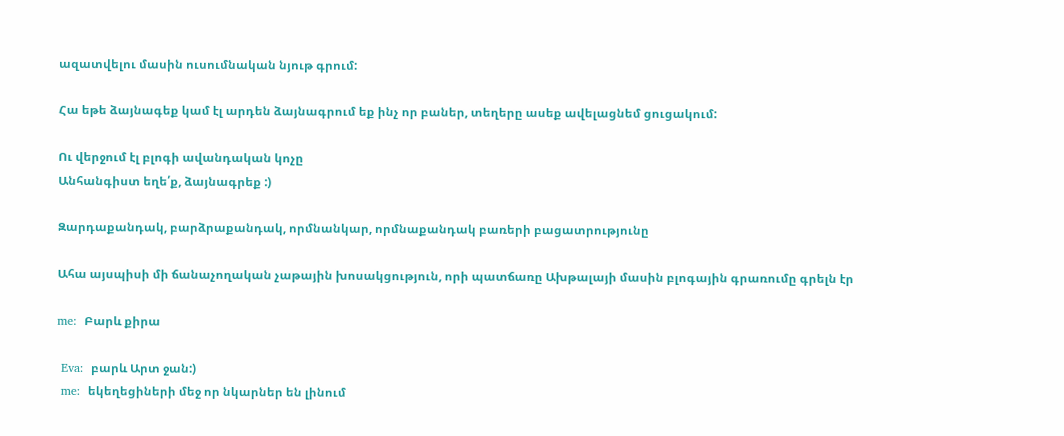ազատվելու մասին ուսումնական նյութ գրում:

Հա եթե ձայնագեք կամ էլ արդեն ձայնագրում եք ինչ որ բաներ, տեղերը ասեք ավելացնեմ ցուցակում:

Ու վերջում էլ բլոգի ավանդական կոչը
Անհանգիստ եղե՛ք, ձայնագրեք :)

Զարդաքանդակ, բարձրաքանդակ, որմնանկար, որմնաքանդակ բառերի բացատրությունը

Ահա այսպիսի մի ճանաչողական չաթային խոսակցություն, որի պատճառը Ախթալայի մասին բլոգային գրառումը գրելն էր

me:  Բարև քիրա

 Eva:  բարև Արտ ջան:)
 me:  եկեղեցիների մեջ որ նկարներ են լինում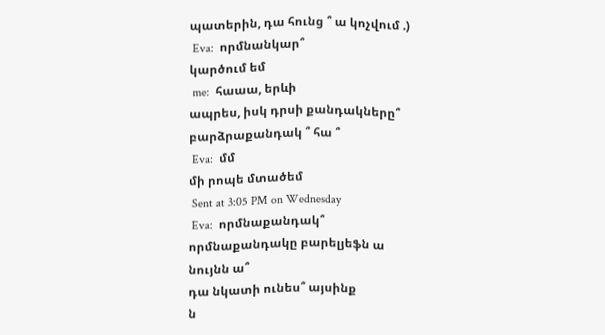պատերին, դա հունց ՞ ա կոչվում .)
 Eva:  որմնանկար՞
կարծում եմ
 me:  հաաա, երևի
ապրես, իսկ դրսի քանդակները՞
բարձրաքանդակ ՞ հա ՞
 Eva:  մմ
մի րոպե մտածեմ
 Sent at 3:05 PM on Wednesday
 Eva:  որմնաքանդակ՞
որմնաքանդակը բարելյեֆն ա
նույնն ա՞
դա նկատի ունես՞ այսինք
ն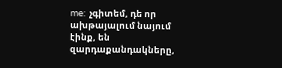me:  չգիտեմ, դե որ ախթայալում նայում էինք, են զարդաքանդակները,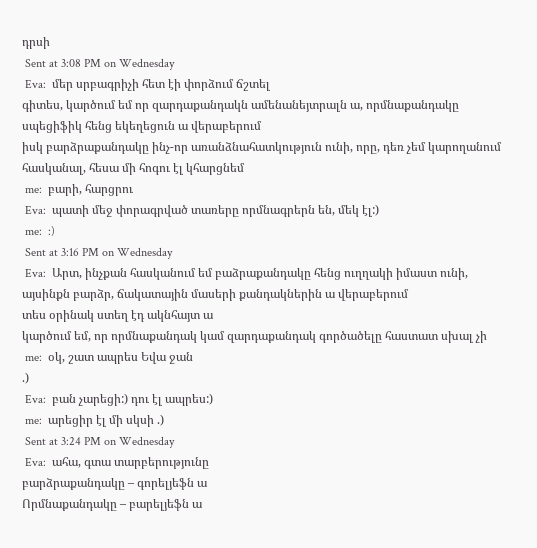դրսի
 Sent at 3:08 PM on Wednesday
 Eva:  մեր սրբագրիչի հետ էի փորձում ճշտել
գիտես, կարծում եմ որ զարդաքանդակն ամենանեյտրալն ա, որմնաքանդակը սպեցիֆիկ հենց եկեղեցուն ա վերաբերում
իսկ բարձրաքանդակը ինչ-որ առանձնահատկություն ունի, որը, դեռ չեմ կարողանում հասկանալ, հեսա մի հոգու էլ կհարցնեմ
 me:  բարի, հարցրու
 Eva:  պատի մեջ փորագրված տառերը որմնագրերն են, մեկ էլ:)
 me:  :)
 Sent at 3:16 PM on Wednesday
 Eva:  Արտ, ինչքան հասկանում եմ բաձրաքանդակը հենց ուղղակի իմաստ ունի, այսինքն բարձր, ճակատային մասերի քանդակներին ա վերաբերում
տես օրինակ ստեղ էդ ակնհայտ ա
կարծում եմ, որ որմնաքանդակ կամ զարդաքանդակ գործածելը հաստատ սխալ չի
 me:  օկ, շատ ապրես Եվա ջան
.)
 Eva:  բան չարեցի:) դու էլ ապրես:)
 me:  արեցիր էլ մի սկսի .)
 Sent at 3:24 PM on Wednesday
 Eva:  ահա, գտա տարբերությունը
բարձրաքանդակը – գորելյեֆն ա
Որմնաքանդակը – բարելյեֆն ա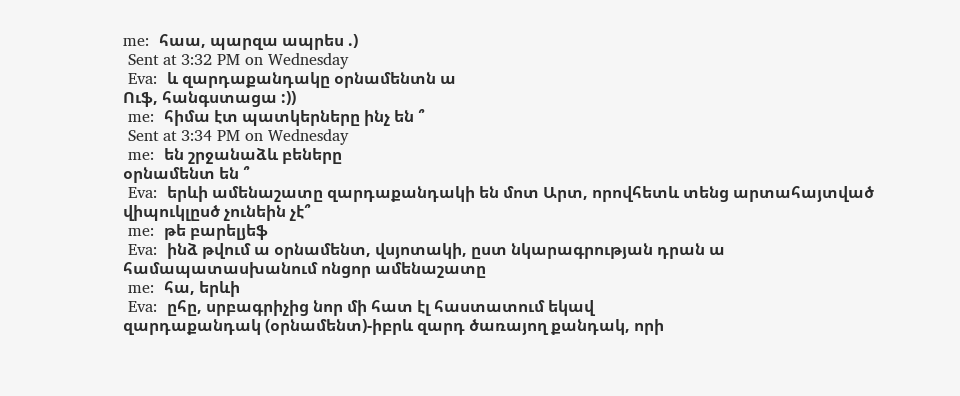me:  հաա, պարզա ապրես .)
 Sent at 3:32 PM on Wednesday
 Eva:  և զարդաքանդակը օրնամենտն ա
Ուֆ, հանգստացա :))
 me:  հիմա էտ պատկերները ինչ են ՞
 Sent at 3:34 PM on Wednesday
 me:  են շրջանաձև բեները
օրնամենտ են ՞
 Eva:  երևի ամենաշատը զարդաքանդակի են մոտ Արտ, որովհետև տենց արտահայտված վիպուկլըսծ չունեին չէ՞
 me:  թե բարելյեֆ
 Eva:  ինձ թվում ա օրնամենտ, վսյոտակի, ըստ նկարագրության դրան ա համապատասխանում ոնցոր ամենաշատը
 me:  հա, երևի
 Eva:  ըհը, սրբագրիչից նոր մի հատ էլ հաստատում եկավ
զարդաքանդակ (օրնամենտ)-իբրև զարդ ծառայող քանդակ, որի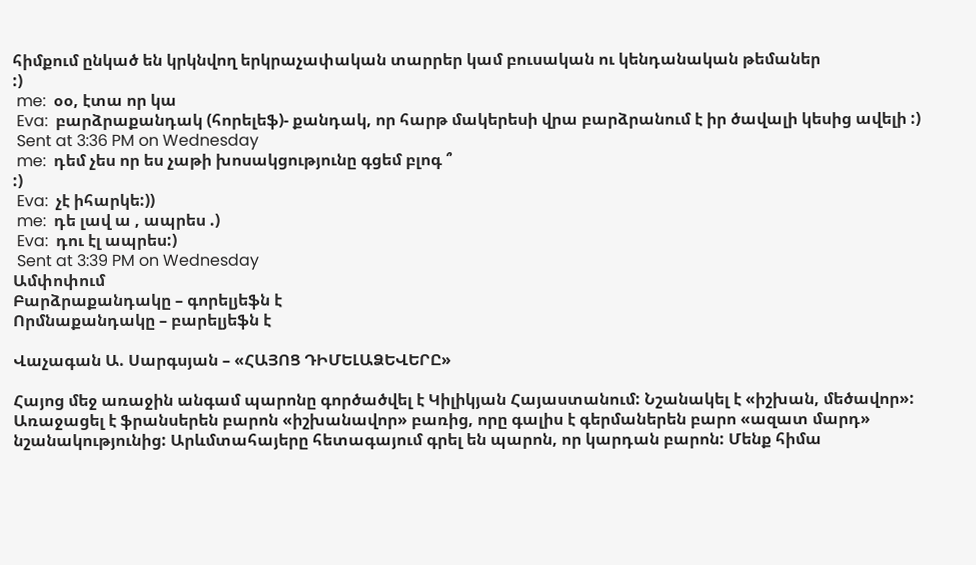հիմքում ընկած են կրկնվող երկրաչափական տարրեր կամ բուսական ու կենդանական թեմաներ
:)
 me:  օօ, էտա որ կա
 Eva:  բարձրաքանդակ (հորելեֆ)- քանդակ, որ հարթ մակերեսի վրա բարձրանում է իր ծավալի կեսից ավելի :)
 Sent at 3:36 PM on Wednesday
 me:  դեմ չես որ ես չաթի խոսակցությունը գցեմ բլոգ ՞
:)
 Eva:  չէ իհարկե:))
 me:  դե լավ ա , ապրես .)
 Eva:  դու էլ ապրես:)
 Sent at 3:39 PM on Wednesday
Ամփոփում
Բարձրաքանդակը – գորելյեֆն է
Որմնաքանդակը – բարելյեֆն է

Վաչագան Ա. Սարգսյան – «ՀԱՅՈՑ ԴԻՄԵԼԱՁԵՎԵՐԸ»

Հայոց մեջ առաջին անգամ պարոնը գործածվել է Կիլիկյան Հայաստանում: Նշանակել է «իշխան, մեծավոր»: Առաջացել է ֆրանսերեն բարոն «իշխանավոր» բառից, որը գալիս է գերմաներեն բարո «ազատ մարդ» նշանակությունից: Արևմտահայերը հետագայում գրել են պարոն, որ կարդան բարոն: Մենք հիմա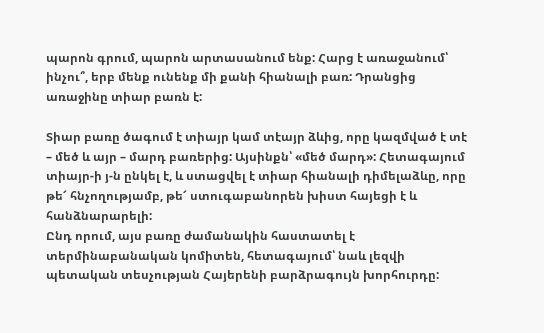պարոն գրում, պարոն արտասանում ենք: Հարց է առաջանում՝ ինչու՞, երբ մենք ունենք մի քանի հիանալի բառ: Դրանցից առաջինը տիար բառն է:

Տիար բառը ծագում է տիայր կամ տէայր ձևից, որը կազմված է տէ – մեծ և այր – մարդ բառերից: Այսինքն՝ «մեծ մարդ»: Հետագայում տիայր-ի յ-ն ընկել է, և ստացվել է տիար հիանալի դիմելաձևը, որը թե՜ հնչողությամբ, թե՜ ստուգաբանորեն խիստ հայեցի է և հանձնարարելի:
Ընդ որում, այս բառը ժամանակին հաստատել է տերմինաբանական կոմիտեն, հետագայում՝ նաև լեզվի պետական տեսչության Հայերենի բարձրագույն խորհուրդը: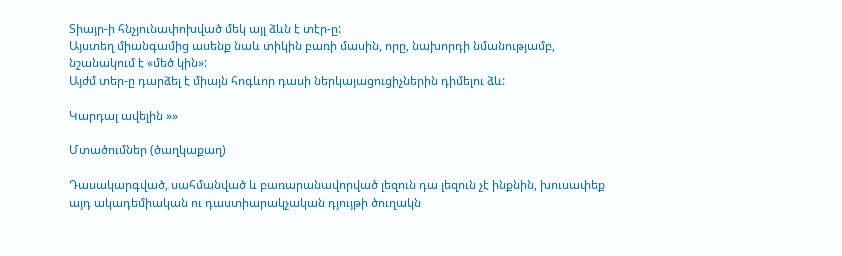Տիայր-ի հնչյունափոխված մեկ այլ ձևն է տէր-ը:
Այստեղ միանգամից ասենք նաև տիկին բառի մասին, որը, նախորդի նմանությամբ, նշանակում է «մեծ կին»:
Այժմ տեր-ը դարձել է միայն հոգևոր դասի ներկայացուցիչներին դիմելու ձև:

Կարդալ ավելին »»

Մտածումներ (ծաղկաքաղ)

Դասակարգված, սահմանված և բառարանավորված լեզուն դա լեզուն չէ ինքնին, խուսափեք այդ ակադեմիական ու դաստիարակչական դյույթի ծուղակն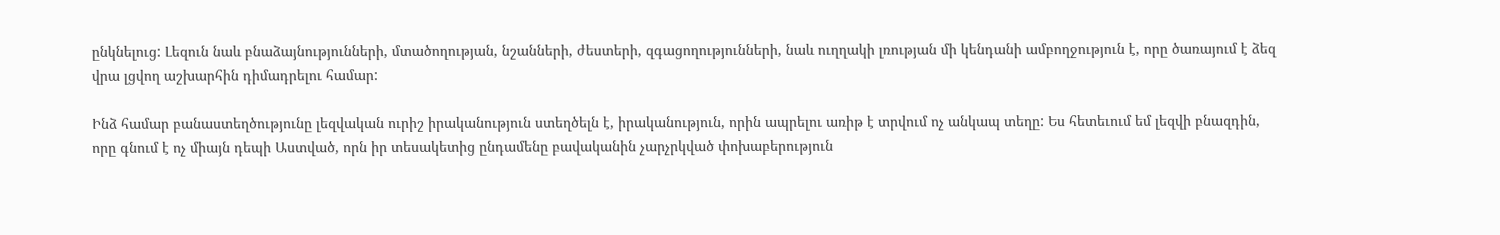ընկնելուց: Լեզուն նաև բնաձայնությունների, մտածողության, նշանների, ժեստերի, զգացողությունների, նաև ուղղակի լռության մի կենդանի ամբողջություն է, որը ծառայում է ձեզ վրա լցվող աշխարհին դիմադրելու համար:

Ինձ համար բանաստեղծությունը լեզվական ուրիշ իրականություն ստեղծելն է, իրականություն, որին ապրելու առիթ է տրվում ոչ անկապ տեղը: Ես հետեւում եմ լեզվի բնազդին, որը գնում է ոչ միայն դեպի Աստված, որն իր տեսակետից ընդամենը բավականին չարչրկված փոխաբերություն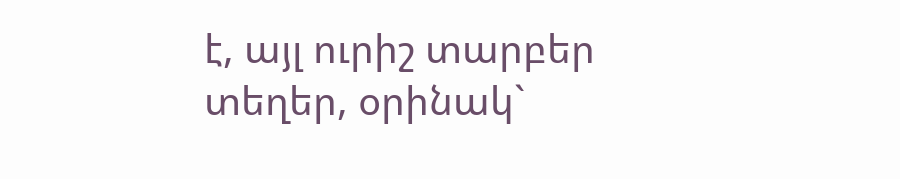է, այլ ուրիշ տարբեր տեղեր, օրինակ`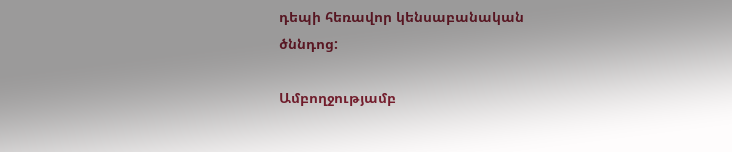դեպի հեռավոր կենսաբանական ծննդոց:

Ամբողջությամբ